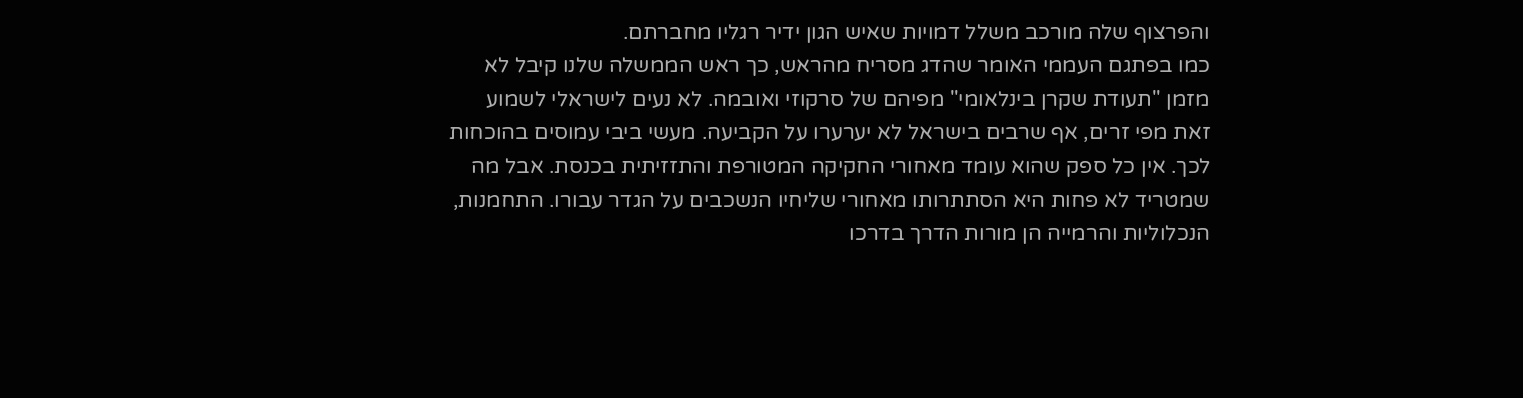והפרצוף שלה מורכב משלל דמויות שאיש הגון ידיר רגליו מחברתם.
כמו בפתגם העממי האומר שהדג מסריח מהראש, כך ראש הממשלה שלנו קיבל לא מזמן "תעודת שקרן בינלאומי" מפיהם של סרקוזי ואובמה. לא נעים לישראלי לשמוע זאת מפי זרים, אף שרבים בישראל לא יערערו על הקביעה. מעשי ביבי עמוסים בהוכחות לכך. אין כל ספק שהוא עומד מאחורי החקיקה המטורפת והתזזיתית בכנסת. אבל מה שמטריד לא פחות היא הסתתרותו מאחורי שליחיו הנשכבים על הגדר עבורו. התחמנות, הנכלוליות והרמייה הן מורות הדרך בדרכו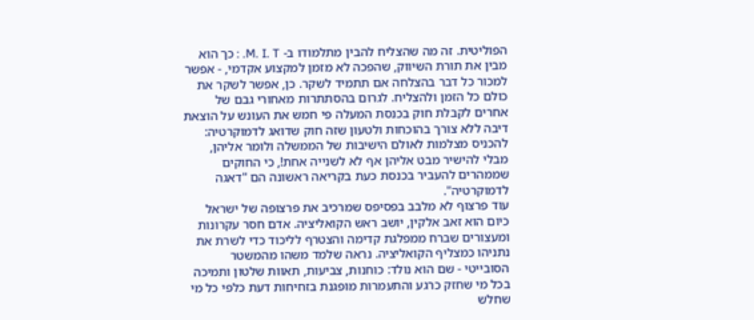הפוליטית. זה מה שהצליח להבין מתלמודו ב- M. I. T. : כך הוא מבין את תורת השיווק, שהפכה לא מזמן למקצוע אקדמי, - אפשר למכור כל דבר בהצלחה אם תתמיד לשקר. כן, אפשר לשקר את כולם כל הזמן ולהצליח. לגרום בהסתתרות מאחורי גבם של אחרים לקבלת חוק בכנסת המעלה פי חמש את העונש על הוצאת דיבה ללא צורך בהוכחות ולטעון שזה חוק שדואג לדמוקרטיה: להכניס מצלמות לאולם הישיבות של הממשלה ולומר אליהן, מבלי להישיר מבט אליהן אף לא לשנייה אחת!, כי החוקים שממהרים להעביר בכנסת כעת בקריאה ראשונה הם "דאגה לדמוקרטיה".
עוד פרצוף לא מלבב בפסיפס שמרכיב את פרצופה של ישראל כיום הוא זאב אלקין, יושב ראש הקואליציה. אדם חסר עקרונות ומעצורים שברח ממפלגת קדימה והצטרף לליכוד כדי לשרת את נתניהו כמצליף הקואליציה. נראה שלמד משהו מהמשטר הסובייטי - שם הוא נולד: כוחנות, צביעות, תאוות שלטון ותמיכה בכל מי שחזק כרגע והתעמרות מופגנת בזחיחות דעת כלפי כל מי שחלש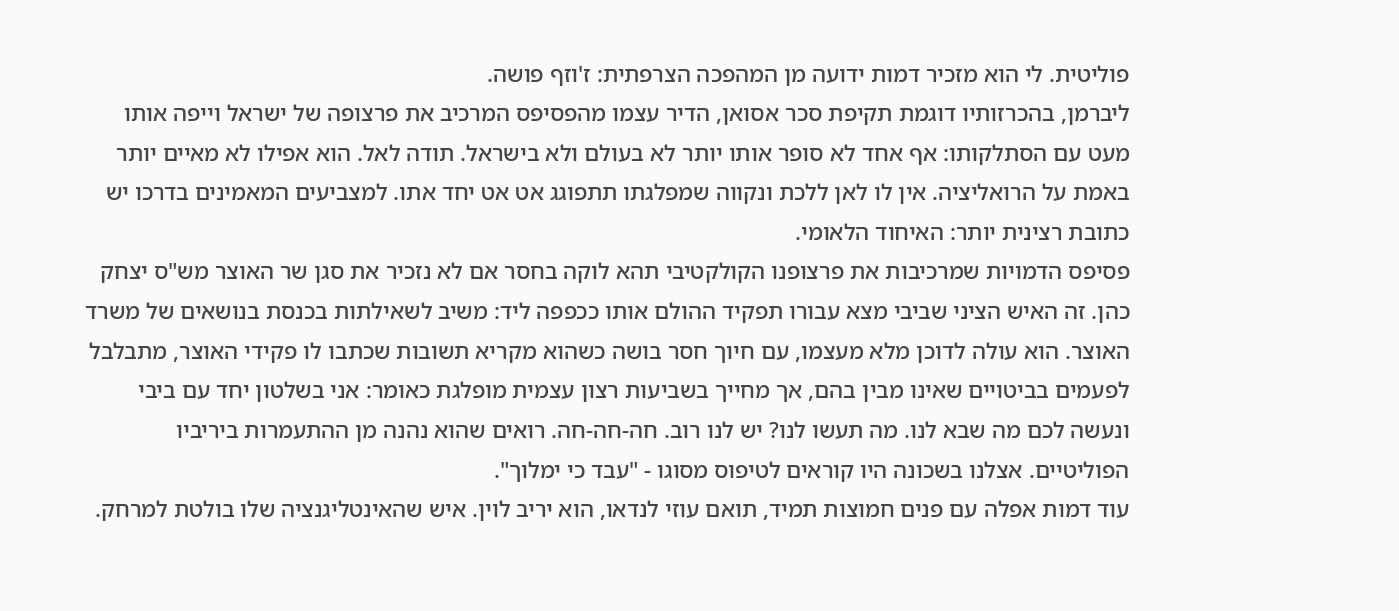פוליטית. לי הוא מזכיר דמות ידועה מן המהפכה הצרפתית: ז'וזף פושה.
ליברמן, בהכרזותיו דוגמת תקיפת סכר אסואן, הדיר עצמו מהפסיפס המרכיב את פרצופה של ישראל וייפה אותו מעט עם הסתלקותו: אף אחד לא סופר אותו יותר לא בעולם ולא בישראל. תודה לאל. הוא אפילו לא מאיים יותר באמת על הרואליציה. אין לו לאן ללכת ונקווה שמפלגתו תתפוגג אט אט יחד אתו. למצביעים המאמינים בדרכו יש כתובת רצינית יותר: האיחוד הלאומי.
פסיפס הדמויות שמרכיבות את פרצופנו הקולקטיבי תהא לוקה בחסר אם לא נזכיר את סגן שר האוצר מש"ס יצחק כהן. זה האיש הציני שביבי מצא עבורו תפקיד ההולם אותו ככפפה ליד: משיב לשאילתות בכנסת בנושאים של משרד האוצר. הוא עולה לדוכן מלא מעצמו, עם חיוך חסר בושה כשהוא מקריא תשובות שכתבו לו פקידי האוצר, מתבלבל לפעמים בביטויים שאינו מבין בהם, אך מחייך בשביעות רצון עצמית מופלגת כאומר: אני בשלטון יחד עם ביבי ונעשה לכם מה שבא לנו. מה תעשו לנו? יש לנו רוב. חה-חה-חה. רואים שהוא נהנה מן ההתעמרות ביריביו הפוליטיים. אצלנו בשכונה היו קוראים לטיפוס מסוגו - "עבד כי ימלוך".
עוד דמות אפלה עם פנים חמוצות תמיד, תואם עוזי לנדאו, הוא יריב לוין. איש שהאינטליגנציה שלו בולטת למרחק.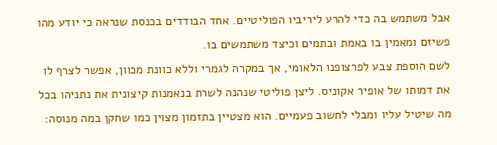אבל משתמש בה כדי להרע ליריביו הפוליטיים. אחד הבודדים בכנסת שנראה כי יודע מהו פשיזם ומאמין בו באמת ובתמים וכיצד משתמשים בו.
לשם הוספת צבע לפרצופנו הלאומי, אך במקרה לגמרי וללא כוונת מכוון, אפשר לצרף לו את דמותו של אופיר אקוניס. ליצן פוליטי שנהנה לשרת בנאמנות קיצונית את נתניהו בכל מה שיטיל עליו ומבלי לחשוב פעמיים. הוא מצטיין בתזמון מצוין כמו שחקן במה מנוסה: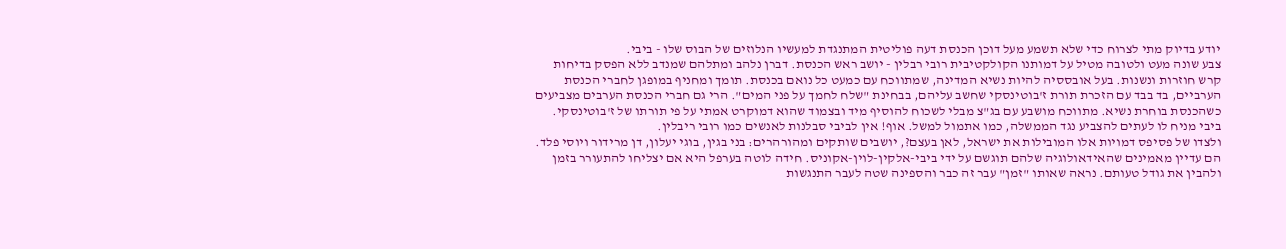יודע בדיוק מתי לצרוח כדי שלא תשמע מעל דוכן הכנסת דעה פוליטית המתנגדת למעשיו הנלוזים של הבוס שלו - ביבי.
צבע שונה מעט ולטובה מטיל על דמותנו הקולקטיבית רובי רבלין - יושב ראש הכנסת. דברן נלהב ומתלהם שמנדב ללא הפסק בדיחות קרש חוזרות ונשנות. בעל אובססיה להיות נשיא המדינה, שמתווכח עם כמעט כל נואם בכנסת. תומך ומחניף במופגן לחברי הכנסת הערביים, בד בבד עם הזכרת תורת ז'בוטינסקי שחשב עליהם, בבחינת "שלח לחמך על פני המים". הרי גם חברי הכנסת הערבים מצביעים כשהכנסת בוחרת נשיא. מתווכח מושבע עם בג"צ מבלי לשכוח להוסיף מיד ובצמוד שהוא דמוקרט אמתי על פי תורתו של ז'בוטינסקי. ביבי מניח לו לעתים להצביע נגד הממשלה, כמו אתמול למשל. אוף! אין לביבי סבלנות לאנשים כמו רובי ריבלין.
ולצדו של פסיפס דמויות אלו המובילות את ישראל, לאן בעצם?, יושבים שותקים ומהורהרים: בני בגין, בוגי יעלון, דן מרידור ויוסי פלד. הם עדיין מאמינים שהאידאולוגיה שלהם תוגשם על ידי ביבי-אלקין-לוין-אקוניס. חידה לוטה בערפל היא אם יצליחו להתעורר בזמן ולהבין את גודל טעותם. נראה שאותו "זמן" עבר זה כבר והספינה שטה לעבר התנגשות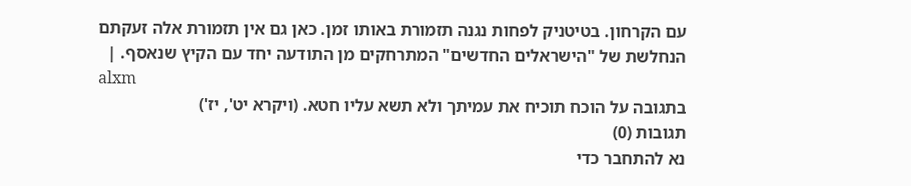עם הקרחון. בטיטניק לפחות נגנה תזמורת באותו זמן. כאן גם אין תזמורת אלה זעקתם הנחלשת של "הישראלים החדשים" המתרחקים מן התודעה יחד עם הקיץ שנאסף. |
alxm
בתגובה על הוכח תוכיח את עמיתך ולא תשא עליו חטא. (ויקרא יט', יז')
תגובות (0)
נא להתחבר כדי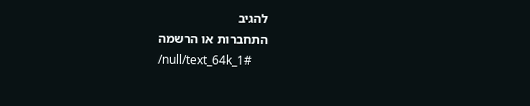להגיב
התחברות או הרשמה
/null/text_64k_1#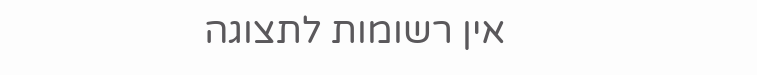אין רשומות לתצוגה